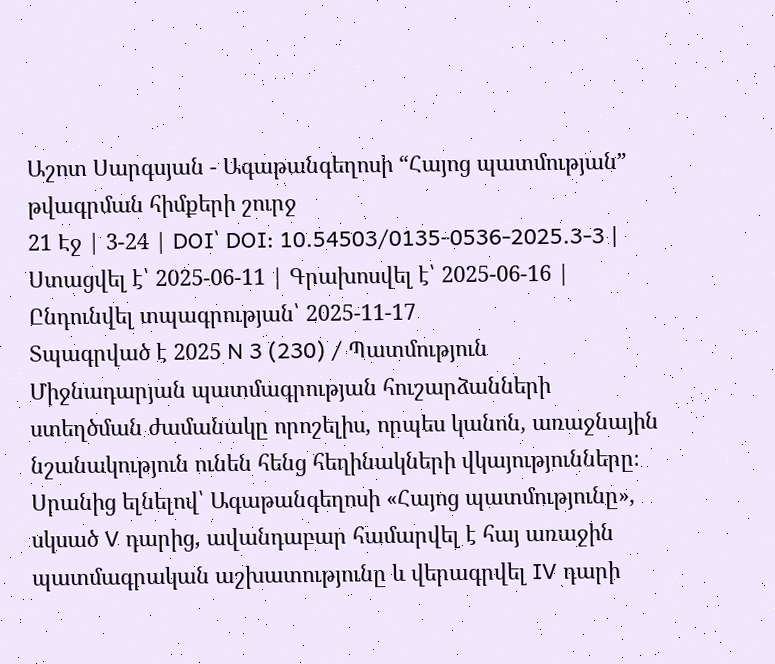Աշոտ Սարգսյան - Ագաթանգեղոսի “Հայոց պատմության” թվագրման հիմքերի շուրջ
21 Էջ | 3-24 | DOI՝ DOI: 10.54503/0135-0536-2025.3-3 | Ստացվել է՝ 2025-06-11 | Գրախոսվել է՝ 2025-06-16 | Ընդունվել տպագրության՝ 2025-11-17
Տպագրված է 2025 N 3 (230) / Պատմություն
Միջնադարյան պատմագրության հուշարձանների ստեղծման ժամանակը որոշելիս, որպես կանոն, առաջնային նշանակություն ունեն հենց հեղինակների վկայությունները։ Սրանից ելնելով՝ Ագաթանգեղոսի «Հայոց պատմությունը», սկսած V դարից, ավանդաբար համարվել է հայ առաջին պատմագրական աշխատությունը և վերագրվել IV դարի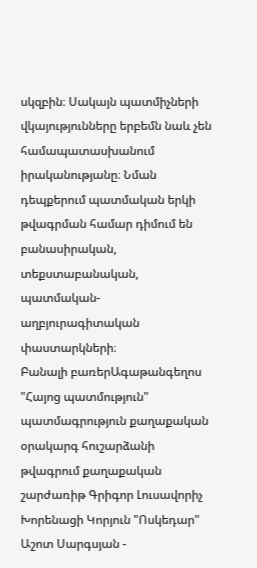սկզբին։ Սակայն պատմիչների վկայությունները երբեմն նաև չեն համապատասխանում իրականությանը։ Նման դեպքերում պատմական երկի թվագրման համար դիմում են բանասիրական, տեքստաբանական, պատմական-աղբյուրագիտական փաստարկների։
Բանալի բառերԱգաթանգեղոս "Հայոց պատմություն" պատմագրություն քաղաքական օրակարգ հուշարձանի թվագրում քաղաքական շարժառիթ Գրիգոր Լուսավորիչ Խորենացի Կորյուն "Ոսկեդար"
Աշոտ Սարգսյան -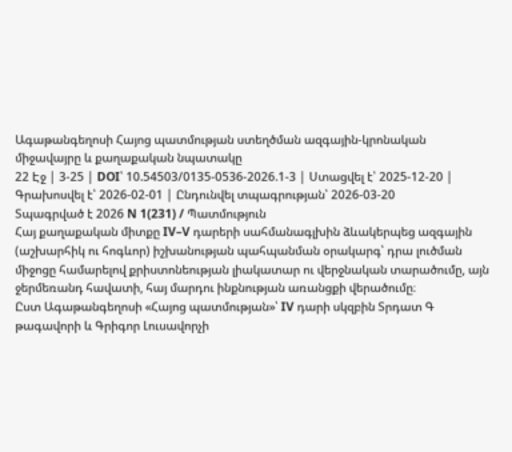Ագաթանգեղոսի Հայոց պատմության ստեղծման ազգային-կրոնական միջավայրը և քաղաքական նպատակը
22 Էջ | 3-25 | DOI՝ 10.54503/0135-0536-2026.1-3 | Ստացվել է՝ 2025-12-20 | Գրախոսվել է՝ 2026-02-01 | Ընդունվել տպագրության՝ 2026-03-20
Տպագրված է 2026 N 1(231) / Պատմություն
Հայ քաղաքական միտքը IV–V դարերի սահմանագլխին ձևակերպեց ազգային (աշխարհիկ ու հոգևոր) իշխանության պահպանման օրակարգ՝ դրա լուծման միջոցը համարելով քրիստոնեության լիակատար ու վերջնական տարածումը, այն ջերմեռանդ հավատի, հայ մարդու ինքնության առանցքի վերածումը։
Ըստ Ագաթանգեղոսի «Հայոց պատմության»՝ IV դարի սկզբին Տրդատ Գ թագավորի և Գրիգոր Լուսավորչի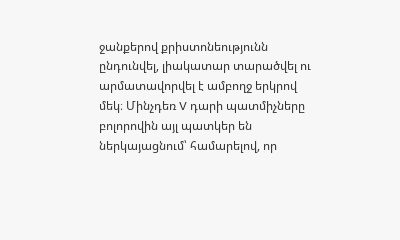ջանքերով քրիստոնեությունն ընդունվել, լիակատար տարածվել ու արմատավորվել է ամբողջ երկրով մեկ։ Մինչդեռ V դարի պատմիչները բոլորովին այլ պատկեր են ներկայացնում՝ համարելով, որ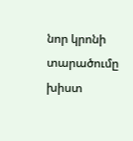նոր կրոնի տարածումը խիստ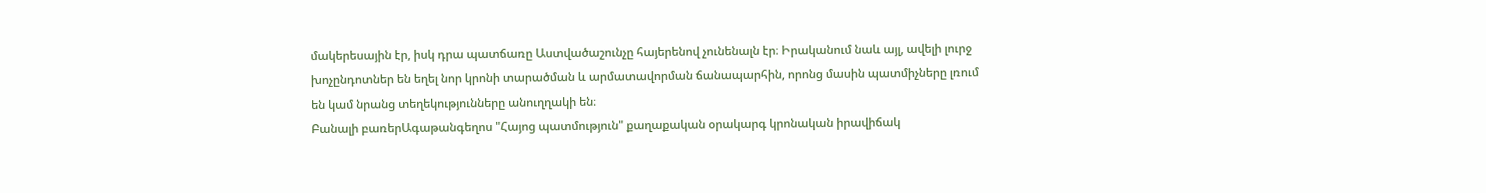մակերեսային էր, իսկ դրա պատճառը Աստվածաշունչը հայերենով չունենալն էր։ Իրականում նաև այլ, ավելի լուրջ խոչընդոտներ են եղել նոր կրոնի տարածման և արմատավորման ճանապարհին, որոնց մասին պատմիչները լռում են կամ նրանց տեղեկությունները անուղղակի են։
Բանալի բառերԱգաթանգեղոս "Հայոց պատմություն" քաղաքական օրակարգ կրոնական իրավիճակ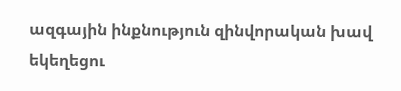ազգային ինքնություն զինվորական խավ եկեղեցու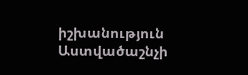իշխանություն Աստվածաշնչի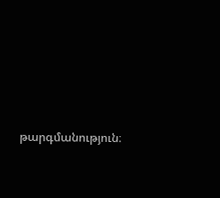թարգմանություն։